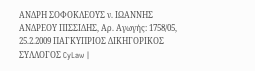ΑΝΔΡΗ ΣΟΦΟΚΛΕΟΥΣ ν. ΙΩΑΝΝΗΣ ΑΝΔΡΕΟΥ ΠΙΣΣΙΔΗΣ, Αρ. Αγωγής: 1758/05, 25.2.2009 ΠΑΓΚΥΠΡΙΟΣ ΔΙΚΗΓΟΡΙΚΟΣ ΣΥΛΛΟΓΟΣ CyLaw |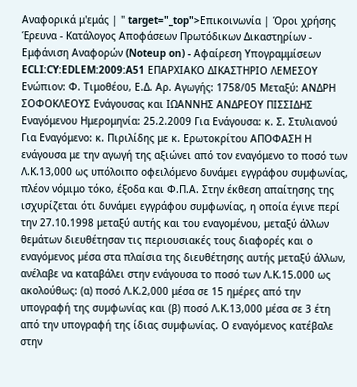Αναφορικά μ'εμάς | " target="_top">Επικοινωνία | Όροι χρήσης Έρευνα - Κατάλογος Αποφάσεων Πρωτόδικων Δικαστηρίων - Εμφάνιση Αναφορών (Noteup on) - Αφαίρεση Υπογραμμίσεων ECLI:CY:EDLEM:2009:A51 ΕΠΑΡΧΙΑΚΟ ΔΙΚΑΣΤΗΡΙΟ ΛΕΜΕΣΟΥ Ενώπιον: Φ. Τιμοθέου, Ε.Δ. Αρ. Αγωγής: 1758/05 Μεταξύ: ΑΝΔΡΗ ΣΟΦΟΚΛΕΟΥΣ Ενάγουσας και ΙΩΑΝΝΗΣ ΑΝΔΡΕΟΥ ΠΙΣΣΙΔΗΣ Εναγόμενου Ημερομηνία: 25.2.2009 Για Ενάγουσα: κ. Σ. Στυλιανού Για Εναγόμενο: κ. Πιριλίδης με κ. Ερωτοκρίτου ΑΠΟΦΑΣΗ Η ενάγουσα με την αγωγή της αξιώνει από τον εναγόμενο το ποσό των Λ.Κ.13,000 ως υπόλοιπο οφειλόµενο δυνάµει εγγράφου συµφωνίας, πλέον νόμιμο τόκο, έξοδα και Φ.Π.Α. Στην έκθεση απαίτησης της ισχυρίζεται ότι δυνάµει εγγράφου συµφωνίας, η οποία έγινε περί την 27.10.1998 µεταξύ αυτής και του εναγοµένου, µεταξύ άλλων θεµάτων διευθέτησαν τις περιουσιακές τους διαφορές και ο εναγόµενος µέσα στα πλαίσια της διευθέτησης αυτής µεταξύ άλλων, ανέλαβε να καταβάλει στην ενάγουσα το ποσό των Λ.Κ.15.000 ως ακολούθως: (α) ποσό Λ.Κ.2,000 μέσα σε 15 ηµέρες από την υπογραφή της συµφωνίας και (β) ποσό Λ.Κ.13,000 µέσα σε 3 έτη από την υπογραφή της ίδιας συµφωνίας. Ο εναγόµενος κατέβαλε στην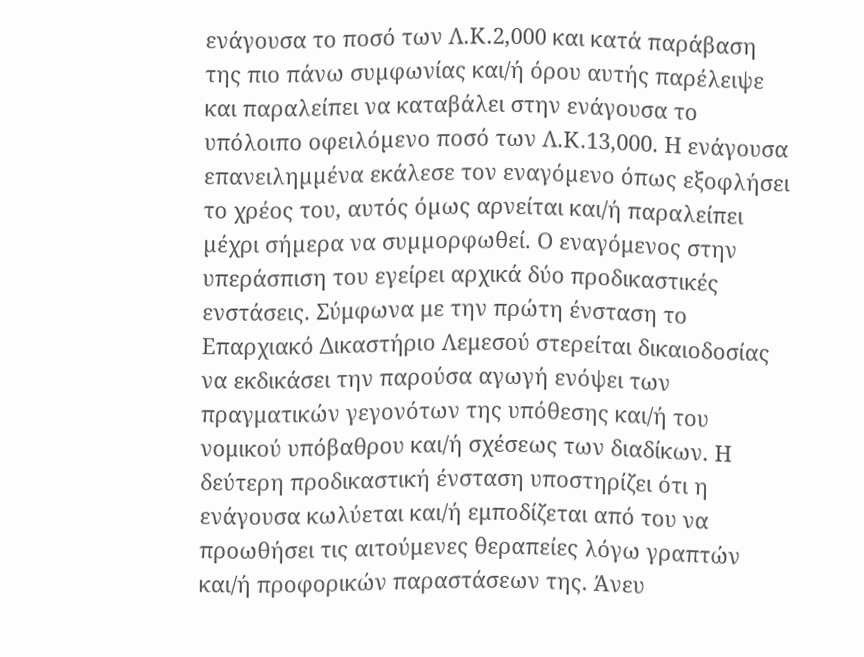ενάγουσα το ποσό των Λ.Κ.2,000 και κατά παράβαση της πιο πάνω συµφωνίας και/ή όρου αυτής παρέλειψε και παραλείπει να καταβάλει στην ενάγουσα το υπόλοιπο οφειλόµενο ποσό των Λ.Κ.13,000. Η ενάγουσα επανειληµµένα εκάλεσε τον εναγόµενο όπως εξοφλήσει το χρέος του, αυτός όµως αρνείται και/ή παραλείπει µέχρι σήµερα να συµµορφωθεί. Ο εναγόμενος στην υπεράσπιση του εγείρει αρχικά δύο προδικαστικές ενστάσεις. Σύμφωνα με την πρώτη ένσταση το Επαρχιακό Δικαστήριο Λεμεσού στερείται δικαιοδοσίας να εκδικάσει την παρούσα αγωγή ενόψει των πραγματικών γεγονότων της υπόθεσης και/ή του νομικού υπόβαθρου και/ή σχέσεως των διαδίκων. Η δεύτερη προδικαστική ένσταση υποστηρίζει ότι η ενάγουσα κωλύεται και/ή εμποδίζεται από του να προωθήσει τις αιτούμενες θεραπείες λόγω γραπτών και/ή προφορικών παραστάσεων της. Άνευ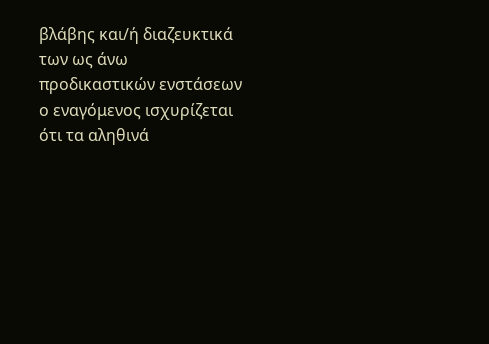βλάβης και/ή διαζευκτικά των ως άνω προδικαστικών ενστάσεων ο εναγόμενος ισχυρίζεται ότι τα αληθινά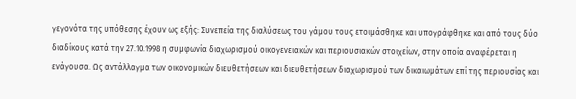γεγονότα της υπόθεσης έχουν ως εξής: Συνεπεία της διαλύσεως του γάμου τους ετοιμάσθηκε και υπογράφθηκε και από τους δύο διαδίκους κατά την 27.10.1998 η συμφωνία διαχωρισμού οικογενειακών και περιουσιακών στοιχείων, στην οποία αναφέρεται η ενάγουσα. Ως αντάλλαγμα των οικονομικών διευθετήσεων και διευθετήσεων διαχωρισμού των δικαιωμάτων επί της περιουσίας και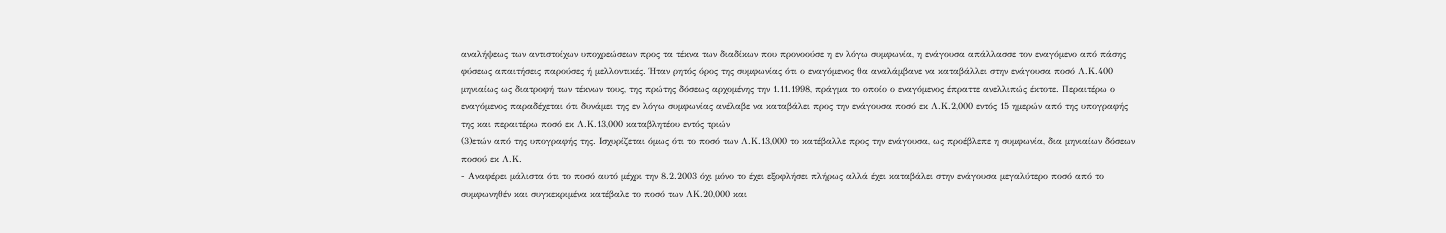αναλήψεως των αντιστοίχων υποχρεώσεων προς τα τέκνα των διαδίκων που προνοούσε η εν λόγω συμφωνία, η ενάγουσα απάλλασσε τον εναγόμενο από πάσης φύσεως απαιτήσεις παρούσες ή μελλοντικές. Ήταν ρητός όρος της συμφωνίας ότι ο εναγόμενος θα αναλάμβανε να καταβάλλει στην ενάγουσα ποσό Λ.Κ.400 μηνιαίως ως διατροφή των τέκνων τους, της πρώτης δόσεως αρχομένης την 1.11.1998, πράγμα το οποίο ο εναγόμενος έπραττε ανελλιπώς έκτοτε. Περαιτέρω ο εναγόμενος παραδέχεται ότι δυνάμει της εν λόγω συμφωνίας ανέλαβε να καταβάλει προς την ενάγουσα ποσό εκ Λ.Κ.2,000 εντός 15 ημερών από της υπογραφής της και περαιτέρω ποσό εκ Λ.Κ.13,000 καταβλητέου εντός τριών
(3)ετών από της υπογραφής της. Ισχυρίζεται όμως ότι το ποσό των Λ.Κ.13,000 το κατέβαλλε προς την ενάγουσα, ως προέβλεπε η συμφωνία, δια μηνιαίων δόσεων ποσού εκ Λ.Κ.
- Αναφέρει μάλιστα ότι το ποσό αυτό μέχρι την 8.2.2003 όχι μόνο το έχει εξοφλήσει πλήρως αλλά έχει καταβάλει στην ενάγουσα μεγαλύτερο ποσό από το συμφωνηθέν και συγκεκριμένα κατέβαλε το ποσό των ΛΚ.20,000 και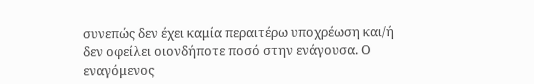συνεπώς δεν έχει καμία περαιτέρω υποχρέωση και/ή δεν οφείλει οιονδήποτε ποσό στην ενάγουσα. Ο εναγόμενος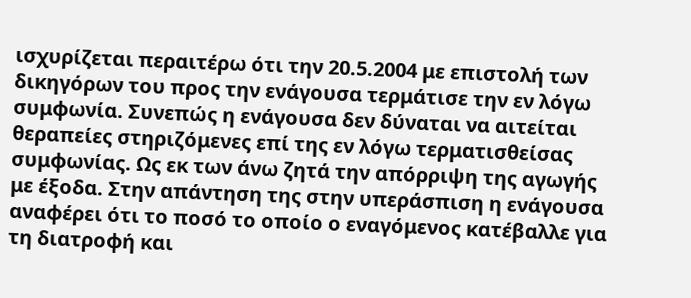ισχυρίζεται περαιτέρω ότι την 20.5.2004 με επιστολή των δικηγόρων του προς την ενάγουσα τερμάτισε την εν λόγω συμφωνία. Συνεπώς η ενάγουσα δεν δύναται να αιτείται θεραπείες στηριζόμενες επί της εν λόγω τερματισθείσας συμφωνίας. Ως εκ των άνω ζητά την απόρριψη της αγωγής με έξοδα. Στην απάντηση της στην υπεράσπιση η ενάγουσα αναφέρει ότι το ποσό το οποίο ο εναγόμενος κατέβαλλε για τη διατροφή και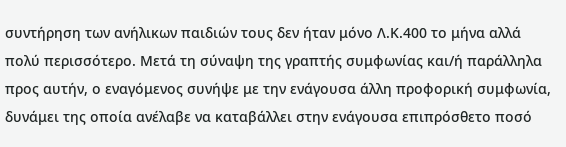συντήρηση των ανήλικων παιδιών τους δεν ήταν μόνο Λ.Κ.400 το μήνα αλλά πολύ περισσότερο. Μετά τη σύναψη της γραπτής συμφωνίας και/ή παράλληλα προς αυτήν, ο εναγόμενος συνήψε με την ενάγουσα άλλη προφορική συμφωνία, δυνάμει της οποία ανέλαβε να καταβάλλει στην ενάγουσα επιπρόσθετο ποσό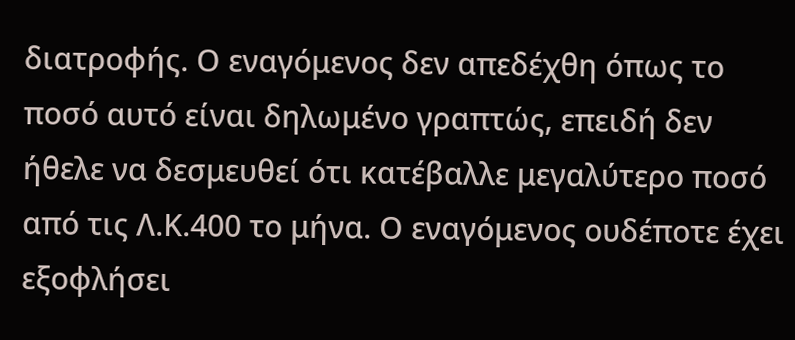διατροφής. Ο εναγόμενος δεν απεδέχθη όπως το ποσό αυτό είναι δηλωμένο γραπτώς, επειδή δεν ήθελε να δεσμευθεί ότι κατέβαλλε μεγαλύτερο ποσό από τις Λ.Κ.400 το μήνα. Ο εναγόμενος ουδέποτε έχει εξοφλήσει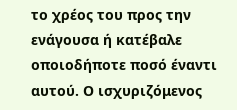το χρέος του προς την ενάγουσα ή κατέβαλε οποιοδήποτε ποσό έναντι αυτού. Ο ισχυριζόμενος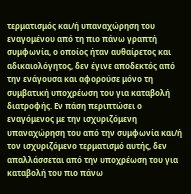τερματισμός και/ή υπαναχώρηση του εναγομένου από τη πιο πάνω γραπτή συμφωνία, ο οποίος ήταν αυθαίρετος και αδικαιολόγητος, δεν έγινε αποδεκτός από την ενάγουσα και αφορούσε μόνο τη συμβατική υποχρέωση του για καταβολή διατροφής. Εν πάση περιπτώσει ο εναγόμενος με την ισχυριζόμενη υπαναχώρηση του από την συμφωνία και/ή τον ισχυριζόμενο τερματισμό αυτής, δεν απαλλάσσεται από την υποχρέωση του για καταβολή του πιο πάνω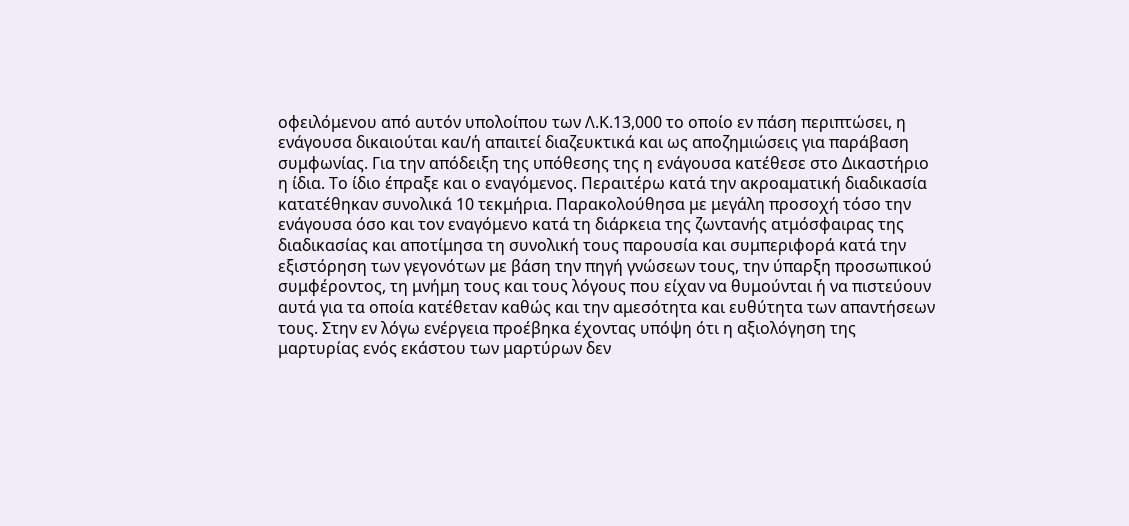οφειλόμενου από αυτόν υπολοίπου των Λ.Κ.13,000 το οποίο εν πάση περιπτώσει, η ενάγουσα δικαιούται και/ή απαιτεί διαζευκτικά και ως αποζημιώσεις για παράβαση συμφωνίας. Για την απόδειξη της υπόθεσης της η ενάγουσα κατέθεσε στο Δικαστήριο η ίδια. Το ίδιο έπραξε και ο εναγόμενος. Περαιτέρω κατά την ακροαματική διαδικασία κατατέθηκαν συνολικά 10 τεκμήρια. Παρακολούθησα με μεγάλη προσοχή τόσο την ενάγουσα όσο και τον εναγόμενο κατά τη διάρκεια της ζωντανής ατμόσφαιρας της διαδικασίας και αποτίμησα τη συνολική τους παρουσία και συμπεριφορά κατά την εξιστόρηση των γεγονότων με βάση την πηγή γνώσεων τους, την ύπαρξη προσωπικού συμφέροντος, τη μνήμη τους και τους λόγους που είχαν να θυμούνται ή να πιστεύουν αυτά για τα οποία κατέθεταν καθώς και την αμεσότητα και ευθύτητα των απαντήσεων τους. Στην εν λόγω ενέργεια προέβηκα έχοντας υπόψη ότι η αξιολόγηση της μαρτυρίας ενός εκάστου των μαρτύρων δεν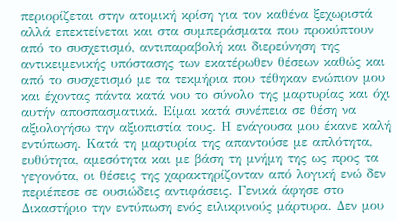περιορίζεται στην ατομική κρίση για τον καθένα ξεχωριστά αλλά επεκτείνεται και στα συμπεράσματα που προκύπτουν από το συσχετισμό, αντιπαραβολή και διερεύνηση της αντικειμενικής υπόστασης των εκατέρωθεν θέσεων καθώς και από το συσχετισμό με τα τεκμήρια που τέθηκαν ενώπιον μου και έχοντας πάντα κατά νου το σύνολο της μαρτυρίας και όχι αυτήν αποσπασματικά. Είμαι κατά συνέπεια σε θέση να αξιολογήσω την αξιοπιστία τους. Η ενάγουσα μου έκανε καλή εντύπωση. Κατά τη μαρτυρία της απαντούσε με απλότητα, ευθύτητα, αμεσότητα και με βάση τη μνήμη της ως προς τα γεγονότα, οι θέσεις της χαρακτηρίζονταν από λογική ενώ δεν περιέπεσε σε ουσιώδεις αντιφάσεις. Γενικά άφησε στο Δικαστήριο την εντύπωση ενός ειλικρινούς μάρτυρα. Δεν μου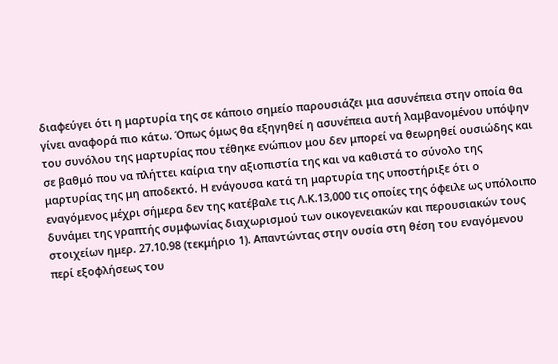διαφεύγει ότι η μαρτυρία της σε κάποιο σημείο παρουσιάζει μια ασυνέπεια στην οποία θα γίνει αναφορά πιο κάτω. Όπως όμως θα εξηγηθεί η ασυνέπεια αυτή λαμβανομένου υπόψην του συνόλου της μαρτυρίας που τέθηκε ενώπιον μου δεν μπορεί να θεωρηθεί ουσιώδης και σε βαθμό που να πλήττει καίρια την αξιοπιστία της και να καθιστά το σύνολο της μαρτυρίας της μη αποδεκτό. Η ενάγουσα κατά τη μαρτυρία της υποστήριξε ότι ο εναγόμενος μέχρι σήμερα δεν της κατέβαλε τις Λ.Κ.13,000 τις οποίες της όφειλε ως υπόλοιπο δυνάμει της γραπτής συμφωνίας διαχωρισμού των οικογενειακών και περουσιακών τους στοιχείων ημερ. 27.10.98 (τεκμήριο 1). Απαντώντας στην ουσία στη θέση του εναγόμενου περί εξοφλήσεως του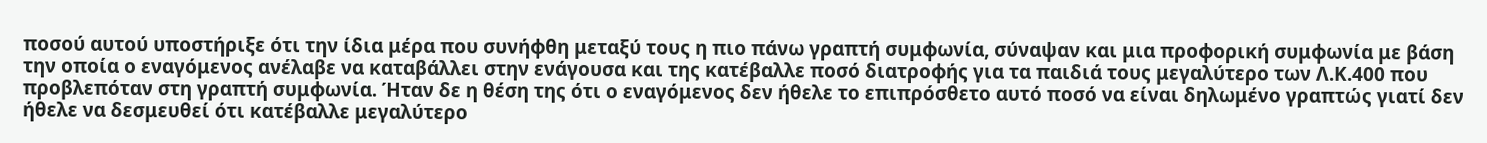ποσού αυτού υποστήριξε ότι την ίδια μέρα που συνήφθη μεταξύ τους η πιο πάνω γραπτή συμφωνία, σύναψαν και μια προφορική συμφωνία με βάση την οποία ο εναγόμενος ανέλαβε να καταβάλλει στην ενάγουσα και της κατέβαλλε ποσό διατροφής για τα παιδιά τους μεγαλύτερο των Λ.Κ.400 που προβλεπόταν στη γραπτή συμφωνία. Ήταν δε η θέση της ότι ο εναγόμενος δεν ήθελε το επιπρόσθετο αυτό ποσό να είναι δηλωμένο γραπτώς γιατί δεν ήθελε να δεσμευθεί ότι κατέβαλλε μεγαλύτερο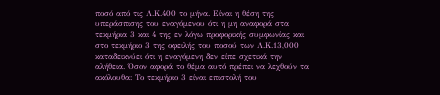ποσό από τις Λ.Κ.400 το μήνα. Είναι η θέση της υπεράσπισης του εναγόμενου ότι η μη αναφορά στα τεκμήρια 3 και 4 της εν λόγω προφορικής συμφωνίας και στο τεκμήριο 3 της οφειλής του ποσού των Λ.Κ.13,000 καταδεικνύει ότι η εναγόμενη δεν είπε σχετικά την αλήθεια. Όσον αφορά το θέμα αυτό πρέπει να λεχθούν τα ακόλουθα: Το τεκμήριο 3 είναι επιστολή του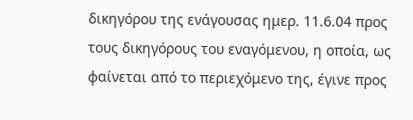δικηγόρου της ενάγουσας ημερ. 11.6.04 προς τους δικηγόρους του εναγόμενου, η οποία, ως φαίνεται από το περιεχόμενο της, έγινε προς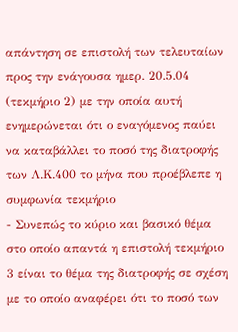απάντηση σε επιστολή των τελευταίων προς την ενάγουσα ημερ. 20.5.04 (τεκμήριο 2) με την οποία αυτή ενημερώνεται ότι ο εναγόμενος παύει να καταβάλλει το ποσό της διατροφής των Λ.Κ.400 το μήνα που προέβλεπε η συμφωνία τεκμήριο
- Συνεπώς το κύριο και βασικό θέμα στο οποίο απαντά η επιστολή τεκμήριο 3 είναι το θέμα της διατροφής σε σχέση με το οποίο αναφέρει ότι το ποσό των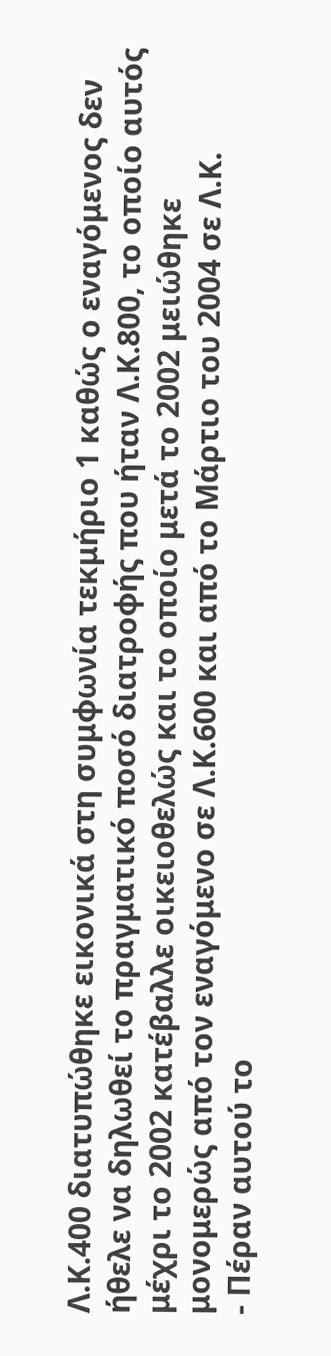Λ.Κ.400 διατυπώθηκε εικονικά στη συμφωνία τεκμήριο 1 καθώς ο εναγόμενος δεν ήθελε να δηλωθεί το πραγματικό ποσό διατροφής που ήταν Λ.Κ.800, το οποίο αυτός μέχρι το 2002 κατέβαλλε οικειοθελώς και το οποίο μετά το 2002 μειώθηκε μονομερώς από τον εναγόμενο σε Λ.Κ.600 και από το Μάρτιο του 2004 σε Λ.Κ.
- Πέραν αυτού το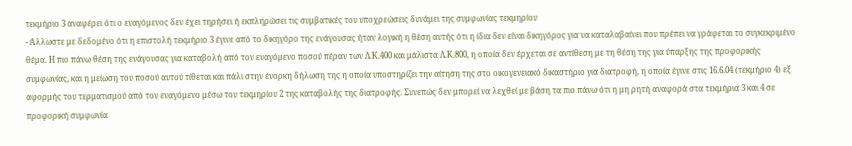τεκμήριο 3 αναφέρει ότι ο εναγόμενος δεν έχει τηρήσει ή εκπληρώσει τις συμβατικές του υποχρεώσεις δυνάμει της συμφωνίας τεκμηρίου
- Άλλωστε με δεδομένο ότι η επιστολή τεκμήριο 3 έγινε από το δικηγόρο της ενάγουσας ήταν λογική η θέση αυτής ότι η ίδια δεν είναι δικηγόρος για να καταλαβαίνει που πρέπει να γράφεται το συγκεκριμένο θέμα. Η πιο πάνω θέση της ενάγουσας για καταβολή από τον εναγόμενο ποσού πέραν των Λ.Κ.400 και μάλιστα Λ.Κ.800, η οποία δεν έρχεται σε αντίθεση με τη θέση της για ύπαρξης της προφορικής συμφωνίας, και η μείωση του ποσού αυτού τίθεται και πάλι στην ένορκη δήλωση της η οποία υποστηρίζει την αίτηση της στο οικογενειακό δικαστήριο για διατροφή, η οποία έγινε στις 16.6.04 (τεκμήριο 4) εξ αφορμής του τερματισμού από τον εναγόμενο μέσω του τεκμηρίου 2 της καταβολής της διατροφής. Συνεπώς δεν μπορεί να λεχθεί με βάση τα πιο πάνω ότι η μη ρητή αναφορά στα τεκμήρια 3 και 4 σε προφορική συμφωνία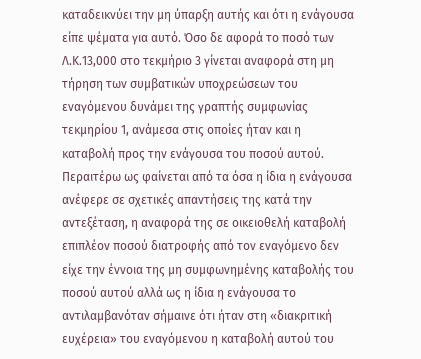καταδεικνύει την μη ύπαρξη αυτής και ότι η ενάγουσα είπε ψέματα για αυτό. Όσο δε αφορά το ποσό των Λ.Κ.13,000 στο τεκμήριο 3 γίνεται αναφορά στη μη τήρηση των συμβατικών υποχρεώσεων του εναγόμενου δυνάμει της γραπτής συμφωνίας τεκμηρίου 1, ανάμεσα στις οποίες ήταν και η καταβολή προς την ενάγουσα του ποσού αυτού. Περαιτέρω ως φαίνεται από τα όσα η ίδια η ενάγουσα ανέφερε σε σχετικές απαντήσεις της κατά την αντεξέταση, η αναφορά της σε οικειοθελή καταβολή επιπλέον ποσού διατροφής από τον εναγόμενο δεν είχε την έννοια της μη συμφωνημένης καταβολής του ποσού αυτού αλλά ως η ίδια η ενάγουσα το αντιλαμβανόταν σήμαινε ότι ήταν στη «διακριτική ευχέρεια» του εναγόμενου η καταβολή αυτού του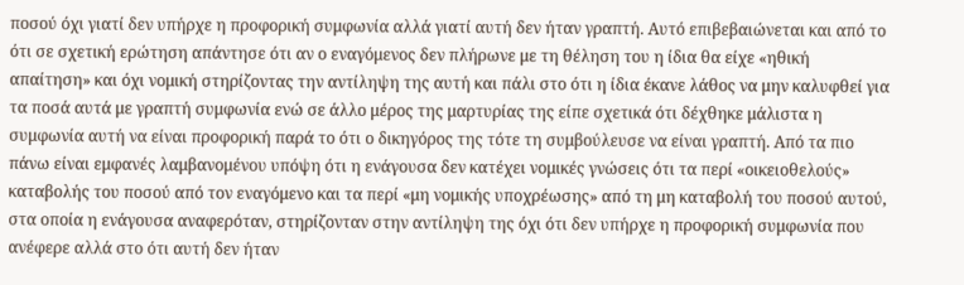ποσού όχι γιατί δεν υπήρχε η προφορική συμφωνία αλλά γιατί αυτή δεν ήταν γραπτή. Αυτό επιβεβαιώνεται και από το ότι σε σχετική ερώτηση απάντησε ότι αν ο εναγόμενος δεν πλήρωνε με τη θέληση του η ίδια θα είχε «ηθική απαίτηση» και όχι νομική στηρίζοντας την αντίληψη της αυτή και πάλι στο ότι η ίδια έκανε λάθος να μην καλυφθεί για τα ποσά αυτά με γραπτή συμφωνία ενώ σε άλλο μέρος της μαρτυρίας της είπε σχετικά ότι δέχθηκε μάλιστα η συμφωνία αυτή να είναι προφορική παρά το ότι ο δικηγόρος της τότε τη συμβούλευσε να είναι γραπτή. Από τα πιο πάνω είναι εμφανές λαμβανομένου υπόψη ότι η ενάγουσα δεν κατέχει νομικές γνώσεις ότι τα περί «οικειοθελούς» καταβολής του ποσού από τον εναγόμενο και τα περί «μη νομικής υποχρέωσης» από τη μη καταβολή του ποσού αυτού, στα οποία η ενάγουσα αναφερόταν, στηρίζονταν στην αντίληψη της όχι ότι δεν υπήρχε η προφορική συμφωνία που ανέφερε αλλά στο ότι αυτή δεν ήταν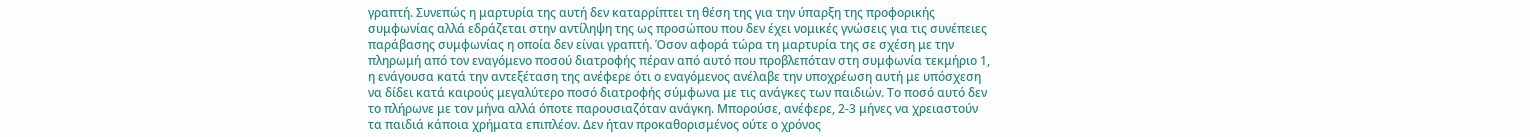γραπτή. Συνεπώς η μαρτυρία της αυτή δεν καταρρίπτει τη θέση της για την ύπαρξη της προφορικής συμφωνίας αλλά εδράζεται στην αντίληψη της ως προσώπου που δεν έχει νομικές γνώσεις για τις συνέπειες παράβασης συμφωνίας η οποία δεν είναι γραπτή. Όσον αφορά τώρα τη μαρτυρία της σε σχέση με την πληρωμή από τον εναγόμενο ποσού διατροφής πέραν από αυτό που προβλεπόταν στη συμφωνία τεκμήριο 1, η ενάγουσα κατά την αντεξέταση της ανέφερε ότι ο εναγόμενος ανέλαβε την υποχρέωση αυτή με υπόσχεση να δίδει κατά καιρούς μεγαλύτερο ποσό διατροφής σύμφωνα με τις ανάγκες των παιδιών. Το ποσό αυτό δεν το πλήρωνε με τον μήνα αλλά όποτε παρουσιαζόταν ανάγκη. Μπορούσε, ανέφερε, 2-3 μήνες να χρειαστούν τα παιδιά κάποια χρήματα επιπλέον. Δεν ήταν προκαθορισμένος ούτε ο χρόνος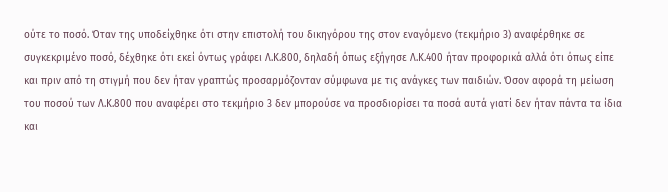ούτε το ποσό. Όταν της υποδείχθηκε ότι στην επιστολή του δικηγόρου της στον εναγόμενο (τεκμήριο 3) αναφέρθηκε σε συγκεκριμένο ποσό, δέχθηκε ότι εκεί όντως γράφει Λ.Κ.800, δηλαδή όπως εξήγησε Λ.Κ.400 ήταν προφορικά αλλά ότι όπως είπε και πριν από τη στιγμή που δεν ήταν γραπτώς προσαρμόζονταν σύμφωνα με τις ανάγκες των παιδιών. Όσον αφορά τη μείωση του ποσού των Λ.Κ.800 που αναφέρει στο τεκμήριο 3 δεν μπορούσε να προσδιορίσει τα ποσά αυτά γιατί δεν ήταν πάντα τα ίδια και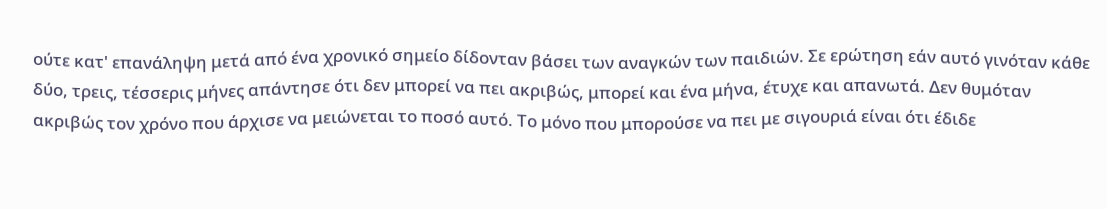ούτε κατ' επανάληψη μετά από ένα χρονικό σημείο δίδονταν βάσει των αναγκών των παιδιών. Σε ερώτηση εάν αυτό γινόταν κάθε δύο, τρεις, τέσσερις μήνες απάντησε ότι δεν μπορεί να πει ακριβώς, μπορεί και ένα μήνα, έτυχε και απανωτά. Δεν θυμόταν ακριβώς τον χρόνο που άρχισε να μειώνεται το ποσό αυτό. Το μόνο που μπορούσε να πει με σιγουριά είναι ότι έδιδε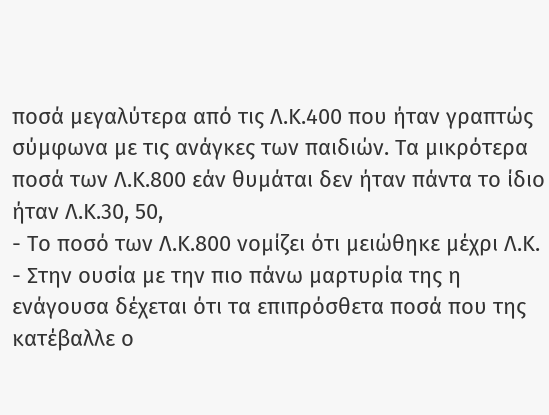ποσά μεγαλύτερα από τις Λ.Κ.400 που ήταν γραπτώς σύμφωνα με τις ανάγκες των παιδιών. Τα μικρότερα ποσά των Λ.Κ.800 εάν θυμάται δεν ήταν πάντα το ίδιο ήταν Λ.Κ.30, 50,
- Το ποσό των Λ.Κ.800 νομίζει ότι μειώθηκε μέχρι Λ.Κ.
- Στην ουσία με την πιο πάνω μαρτυρία της η ενάγουσα δέχεται ότι τα επιπρόσθετα ποσά που της κατέβαλλε ο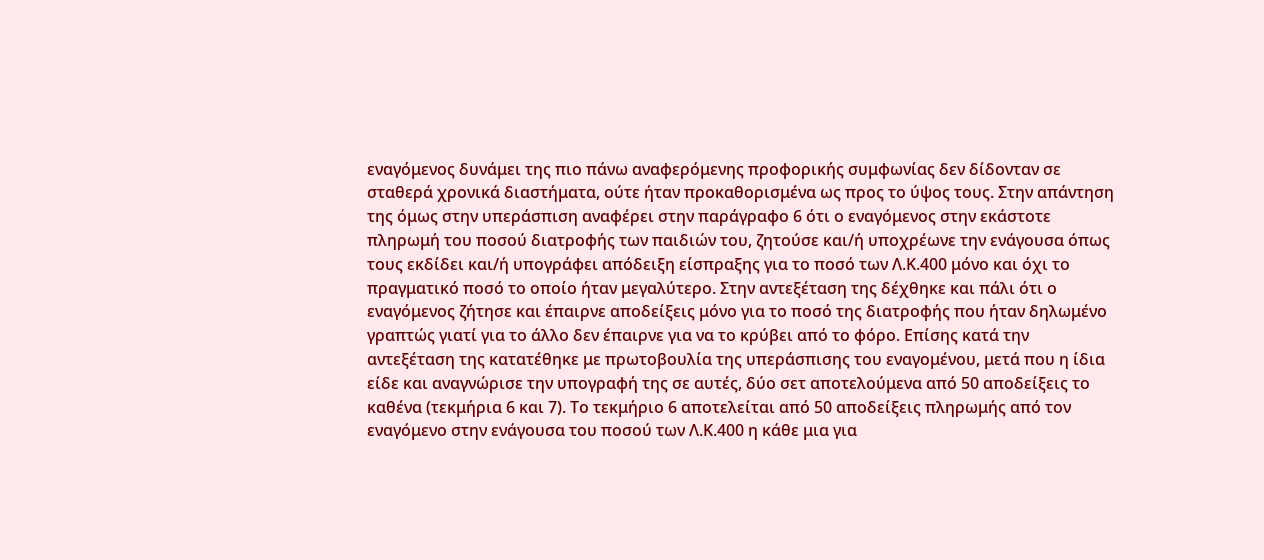εναγόμενος δυνάμει της πιο πάνω αναφερόμενης προφορικής συμφωνίας δεν δίδονταν σε σταθερά χρονικά διαστήματα, ούτε ήταν προκαθορισμένα ως προς το ύψος τους. Στην απάντηση της όμως στην υπεράσπιση αναφέρει στην παράγραφο 6 ότι ο εναγόμενος στην εκάστοτε πληρωμή του ποσού διατροφής των παιδιών του, ζητούσε και/ή υποχρέωνε την ενάγουσα όπως τους εκδίδει και/ή υπογράφει απόδειξη είσπραξης για το ποσό των Λ.Κ.400 μόνο και όχι το πραγματικό ποσό το οποίο ήταν μεγαλύτερο. Στην αντεξέταση της δέχθηκε και πάλι ότι ο εναγόμενος ζήτησε και έπαιρνε αποδείξεις μόνο για το ποσό της διατροφής που ήταν δηλωμένο γραπτώς γιατί για το άλλο δεν έπαιρνε για να το κρύβει από το φόρο. Επίσης κατά την αντεξέταση της κατατέθηκε με πρωτοβουλία της υπεράσπισης του εναγομένου, μετά που η ίδια είδε και αναγνώρισε την υπογραφή της σε αυτές, δύο σετ αποτελούμενα από 50 αποδείξεις το καθένα (τεκμήρια 6 και 7). Το τεκμήριο 6 αποτελείται από 50 αποδείξεις πληρωμής από τον εναγόμενο στην ενάγουσα του ποσού των Λ.Κ.400 η κάθε μια για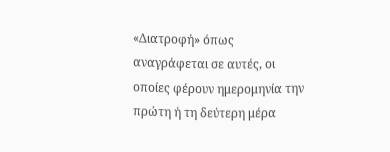«Διατροφή» όπως αναγράφεται σε αυτές, οι οποίες φέρουν ημερομηνία την πρώτη ή τη δεύτερη μέρα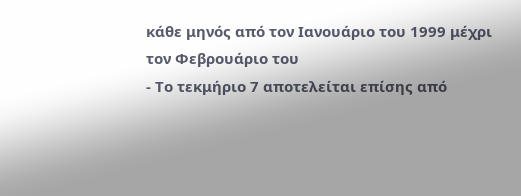κάθε μηνός από τον Ιανουάριο του 1999 μέχρι τον Φεβρουάριο του
- Το τεκμήριο 7 αποτελείται επίσης από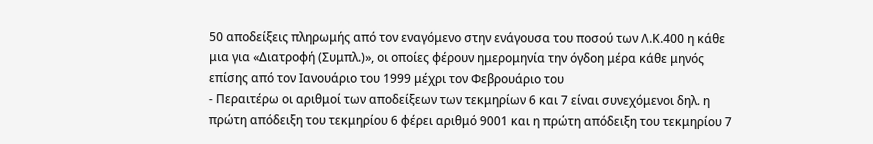50 αποδείξεις πληρωμής από τον εναγόμενο στην ενάγουσα του ποσού των Λ.Κ.400 η κάθε μια για «Διατροφή (Συμπλ.)», οι οποίες φέρουν ημερομηνία την όγδοη μέρα κάθε μηνός επίσης από τον Ιανουάριο του 1999 μέχρι τον Φεβρουάριο του
- Περαιτέρω οι αριθμοί των αποδείξεων των τεκμηρίων 6 και 7 είναι συνεχόμενοι δηλ. η πρώτη απόδειξη του τεκμηρίου 6 φέρει αριθμό 9001 και η πρώτη απόδειξη του τεκμηρίου 7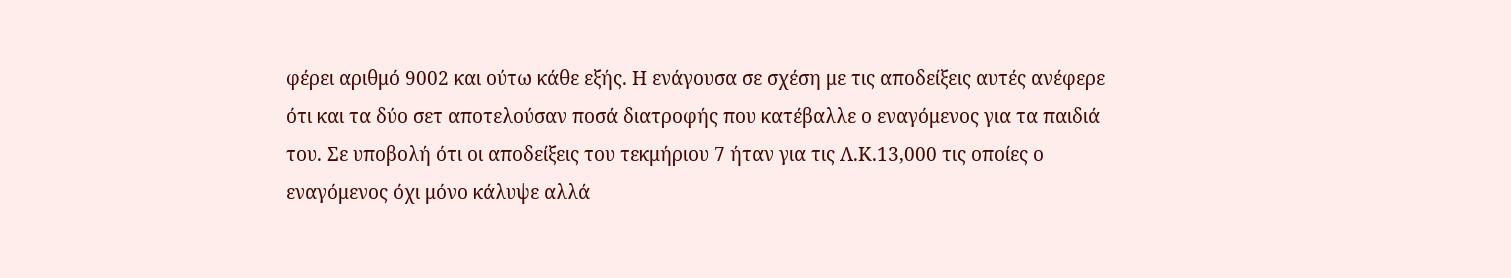φέρει αριθμό 9002 και ούτω κάθε εξής. Η ενάγουσα σε σχέση με τις αποδείξεις αυτές ανέφερε ότι και τα δύο σετ αποτελούσαν ποσά διατροφής που κατέβαλλε ο εναγόμενος για τα παιδιά του. Σε υποβολή ότι οι αποδείξεις του τεκμήριου 7 ήταν για τις Λ.Κ.13,000 τις οποίες ο εναγόμενος όχι μόνο κάλυψε αλλά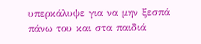υπερκάλυψε για να μην ξεσπά πάνω του και στα παιδιά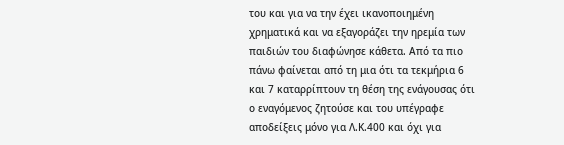του και για να την έχει ικανοποιημένη χρηματικά και να εξαγοράζει την ηρεμία των παιδιών του διαφώνησε κάθετα. Από τα πιο πάνω φαίνεται από τη μια ότι τα τεκμήρια 6 και 7 καταρρίπτουν τη θέση της ενάγουσας ότι ο εναγόμενος ζητούσε και του υπέγραφε αποδείξεις μόνο για Λ.Κ.400 και όχι για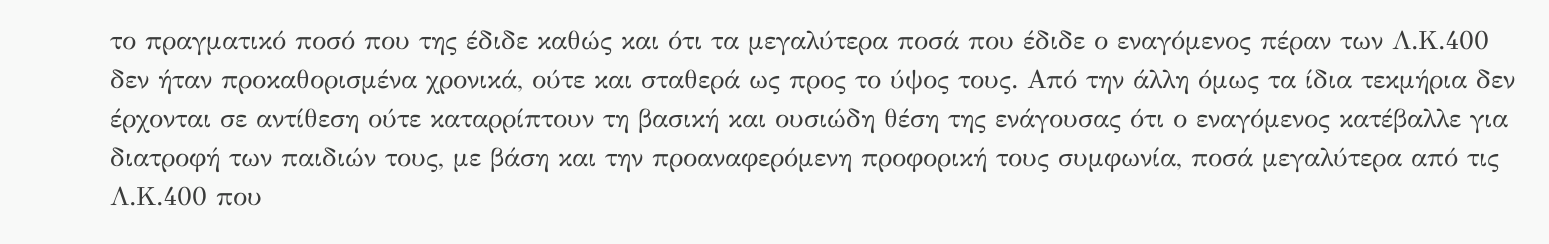το πραγματικό ποσό που της έδιδε καθώς και ότι τα μεγαλύτερα ποσά που έδιδε ο εναγόμενος πέραν των Λ.Κ.400 δεν ήταν προκαθορισμένα χρονικά, ούτε και σταθερά ως προς το ύψος τους. Από την άλλη όμως τα ίδια τεκμήρια δεν έρχονται σε αντίθεση ούτε καταρρίπτουν τη βασική και ουσιώδη θέση της ενάγουσας ότι ο εναγόμενος κατέβαλλε για διατροφή των παιδιών τους, με βάση και την προαναφερόμενη προφορική τους συμφωνία, ποσά μεγαλύτερα από τις Λ.Κ.400 που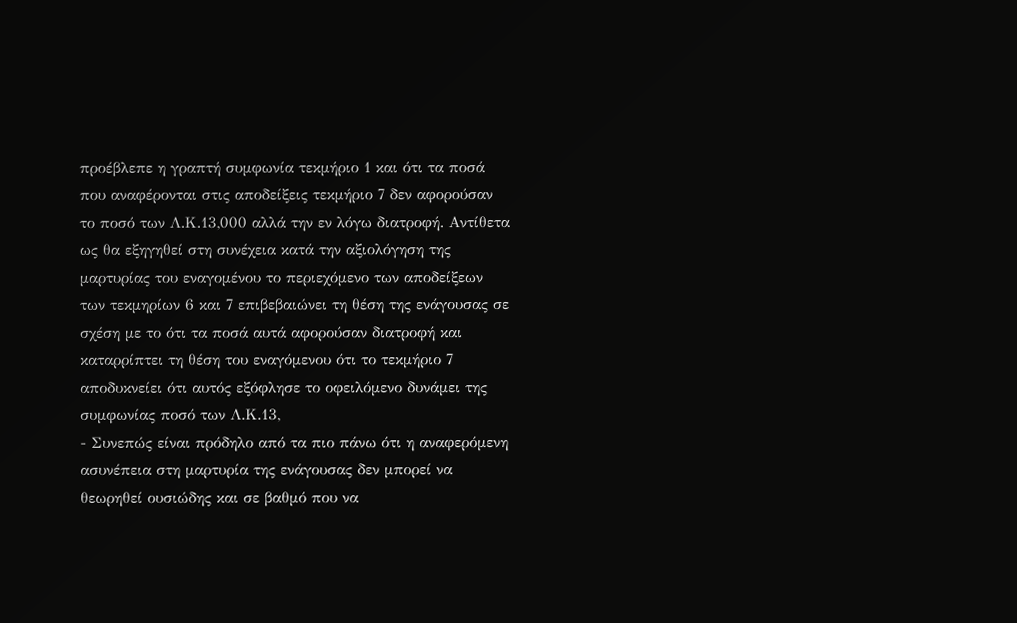προέβλεπε η γραπτή συμφωνία τεκμήριο 1 και ότι τα ποσά που αναφέρονται στις αποδείξεις τεκμήριο 7 δεν αφορούσαν το ποσό των Λ.Κ.13,000 αλλά την εν λόγω διατροφή. Αντίθετα ως θα εξηγηθεί στη συνέχεια κατά την αξιολόγηση της μαρτυρίας του εναγομένου το περιεχόμενο των αποδείξεων των τεκμηρίων 6 και 7 επιβεβαιώνει τη θέση της ενάγουσας σε σχέση με το ότι τα ποσά αυτά αφορούσαν διατροφή και καταρρίπτει τη θέση του εναγόμενου ότι το τεκμήριο 7 αποδυκνείει ότι αυτός εξόφλησε το οφειλόμενο δυνάμει της συμφωνίας ποσό των Λ.Κ.13,
- Συνεπώς είναι πρόδηλο από τα πιο πάνω ότι η αναφερόμενη ασυνέπεια στη μαρτυρία της ενάγουσας δεν μπορεί να θεωρηθεί ουσιώδης και σε βαθμό που να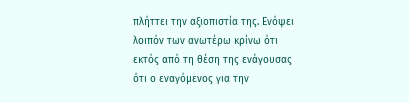πλήττει την αξιοπιστία της. Ενόψει λοιπόν των ανωτέρω κρίνω ότι εκτός από τη θέση της ενάγουσας ότι ο εναγόμενος για την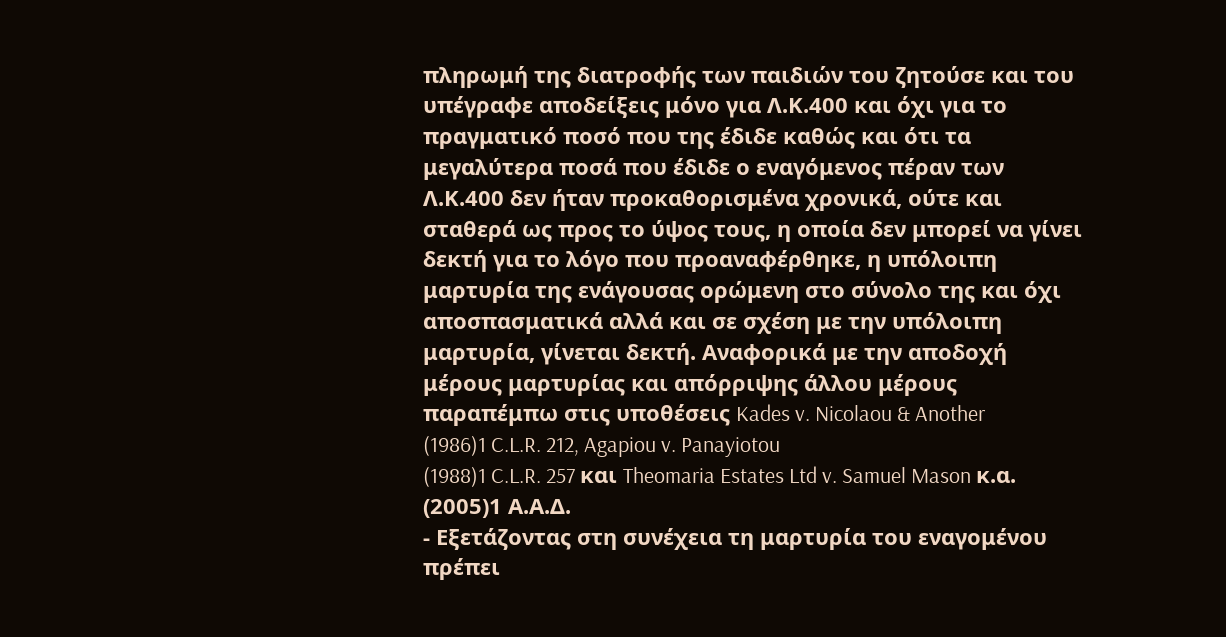πληρωμή της διατροφής των παιδιών του ζητούσε και του υπέγραφε αποδείξεις μόνο για Λ.Κ.400 και όχι για το πραγματικό ποσό που της έδιδε καθώς και ότι τα μεγαλύτερα ποσά που έδιδε ο εναγόμενος πέραν των Λ.Κ.400 δεν ήταν προκαθορισμένα χρονικά, ούτε και σταθερά ως προς το ύψος τους, η οποία δεν μπορεί να γίνει δεκτή για το λόγο που προαναφέρθηκε, η υπόλοιπη μαρτυρία της ενάγουσας ορώμενη στο σύνολο της και όχι αποσπασματικά αλλά και σε σχέση με την υπόλοιπη μαρτυρία, γίνεται δεκτή. Αναφορικά με την αποδοχή μέρους μαρτυρίας και απόρριψης άλλου μέρους παραπέμπω στις υποθέσεις Kades v. Nicolaou & Another
(1986)1 C.L.R. 212, Agapiou v. Panayiotou
(1988)1 C.L.R. 257 και Theomaria Estates Ltd v. Samuel Mason κ.α.
(2005)1 Α.Α.Δ.
- Εξετάζοντας στη συνέχεια τη μαρτυρία του εναγομένου πρέπει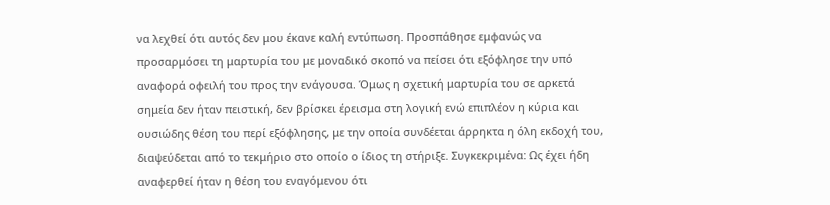να λεχθεί ότι αυτός δεν μου έκανε καλή εντύπωση. Προσπάθησε εμφανώς να προσαρμόσει τη μαρτυρία του με μοναδικό σκοπό να πείσει ότι εξόφλησε την υπό αναφορά οφειλή του προς την ενάγουσα. Όμως η σχετική μαρτυρία του σε αρκετά σημεία δεν ήταν πειστική, δεν βρίσκει έρεισμα στη λογική ενώ επιπλέον η κύρια και ουσιώδης θέση του περί εξόφλησης, με την οποία συνδέεται άρρηκτα η όλη εκδοχή του, διαψεύδεται από το τεκμήριο στο οποίο ο ίδιος τη στήριξε. Συγκεκριμένα: Ως έχει ήδη αναφερθεί ήταν η θέση του εναγόμενου ότι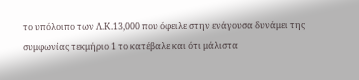το υπόλοιπο των Λ.Κ.13,000 που όφειλε στην ενάγουσα δυνάμει της συμφωνίας τεκμήριο 1 το κατέβαλε και ότι μάλιστα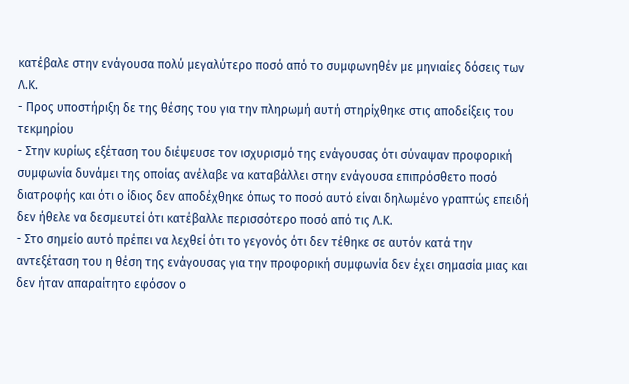κατέβαλε στην ενάγουσα πολύ μεγαλύτερο ποσό από το συμφωνηθέν με μηνιαίες δόσεις των Λ.Κ.
- Προς υποστήριξη δε της θέσης του για την πληρωμή αυτή στηρίχθηκε στις αποδείξεις του τεκμηρίου
- Στην κυρίως εξέταση του διέψευσε τον ισχυρισμό της ενάγουσας ότι σύναψαν προφορική συµφωνία δυνάµει της οποίας ανέλαβε να καταβάλλει στην ενάγουσα επιπρόσθετο ποσό διατροφής και ότι ο ίδιος δεν αποδέχθηκε όπως το ποσό αυτό είναι δηλωµένο γραπτώς επειδή δεν ήθελε να δεσµευτεί ότι κατέβαλλε περισσότερο ποσό από τις Λ.Κ.
- Στο σημείο αυτό πρέπει να λεχθεί ότι το γεγονός ότι δεν τέθηκε σε αυτόν κατά την αντεξέταση του η θέση της ενάγουσας για την προφορική συμφωνία δεν έχει σημασία μιας και δεν ήταν απαραίτητο εφόσον ο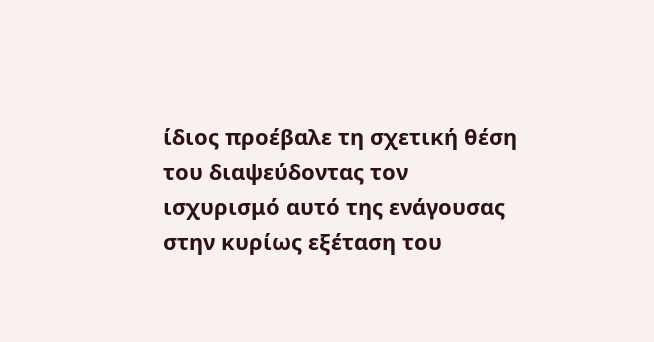ίδιος προέβαλε τη σχετική θέση του διαψεύδοντας τον ισχυρισμό αυτό της ενάγουσας στην κυρίως εξέταση του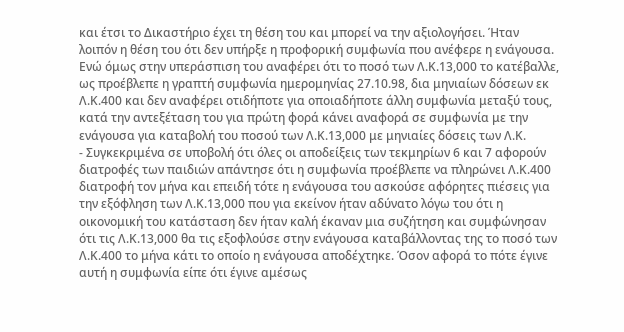και έτσι το Δικαστήριο έχει τη θέση του και μπορεί να την αξιολογήσει. Ήταν λοιπόν η θέση του ότι δεν υπήρξε η προφορική συμφωνία που ανέφερε η ενάγουσα. Ενώ όμως στην υπεράσπιση του αναφέρει ότι το ποσό των Λ.Κ.13,000 το κατέβαλλε, ως προέβλεπε η γραπτή συμφωνία ημερομηνίας 27.10.98, δια μηνιαίων δόσεων εκ Λ.Κ.400 και δεν αναφέρει οτιδήποτε για οποιαδήποτε άλλη συμφωνία μεταξύ τους, κατά την αντεξέταση του για πρώτη φορά κάνει αναφορά σε συμφωνία με την ενάγουσα για καταβολή του ποσού των Λ.Κ.13,000 με μηνιαίες δόσεις των Λ.Κ.
- Συγκεκριμένα σε υποβολή ότι όλες οι αποδείξεις των τεκμηρίων 6 και 7 αφορούν διατροφές των παιδιών απάντησε ότι η συμφωνία προέβλεπε να πληρώνει Λ.Κ.400 διατροφή τον μήνα και επειδή τότε η ενάγουσα του ασκούσε αφόρητες πιέσεις για την εξόφληση των Λ.Κ.13,000 που για εκείνον ήταν αδύνατο λόγω του ότι η οικονομική του κατάσταση δεν ήταν καλή έκαναν μια συζήτηση και συμφώνησαν ότι τις Λ.Κ.13,000 θα τις εξοφλούσε στην ενάγουσα καταβάλλοντας της το ποσό των Λ.Κ.400 το μήνα κάτι το οποίο η ενάγουσα αποδέχτηκε. Όσον αφορά το πότε έγινε αυτή η συμφωνία είπε ότι έγινε αμέσως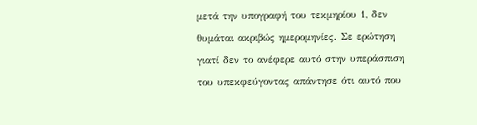μετά την υπογραφή του τεκμηρίου 1, δεν θυμάται ακριβώς ημερομηνίες. Σε ερώτηση γιατί δεν το ανέφερε αυτό στην υπεράσπιση του υπεκφεύγοντας απάντησε ότι αυτό που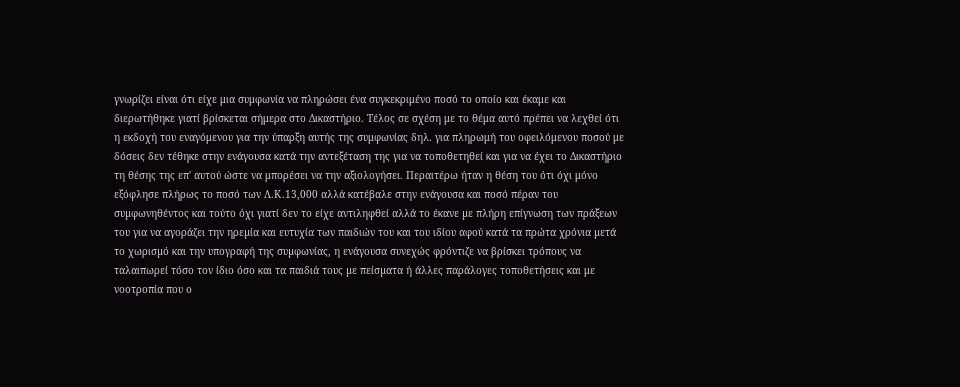γνωρίζει είναι ότι είχε μια συμφωνία να πληρώσει ένα συγκεκριμένο ποσό το οποίο και έκαμε και διερωτήθηκε γιατί βρίσκεται σήμερα στο Δικαστήριο. Τέλος σε σχέση με το θέμα αυτό πρέπει να λεχθεί ότι η εκδοχή του εναγόμενου για την ύπαρξη αυτής της συμφωνίας δηλ. για πληρωμή του οφειλόμενου ποσού με δόσεις δεν τέθηκε στην ενάγουσα κατά την αντεξέταση της για να τοποθετηθεί και για να έχει το Δικαστήριο τη θέσης της επ' αυτού ώστε να μπορέσει να την αξιολογήσει. Περαιτέρω ήταν η θέση του ότι όχι μόνο εξόφλησε πλήρως το ποσό των Λ.Κ.13,000 αλλά κατέβαλε στην ενάγουσα και ποσό πέραν του συµφωνηθέντος και τούτο όχι γιατί δεν το είχε αντιληφθεί αλλά το έκανε µε πλήρη επίγνωση των πράξεων του για να αγοράζει την ηρεµία και ευτυχία των παιδιών του και του ιδίου αφού κατά τα πρώτα χρόνια µετά το χωρισµό και την υπογραφή της συµφωνίας, η ενάγουσα συνεχώς φρόντιζε να βρίσκει τρόπους να ταλαιπωρεί τόσο τον ίδιο όσο και τα παιδιά τους µε πείσµατα ή άλλες παράλογες τοποθετήσεις και με νοοτροπία που ο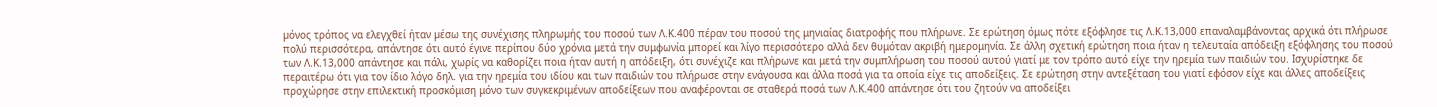µόνος τρόπος να ελεγχθεί ήταν µέσω της συνέχισης πληρωµής του ποσού των Λ.Κ.400 πέραν του ποσού της μηνιαίας διατροφής που πλήρωνε. Σε ερώτηση όμως πότε εξόφλησε τις Λ.Κ.13,000 επαναλαμβάνοντας αρχικά ότι πλήρωσε πολύ περισσότερα, απάντησε ότι αυτό έγινε περίπου δύο χρόνια μετά την συμφωνία μπορεί και λίγο περισσότερο αλλά δεν θυμόταν ακριβή ημερομηνία. Σε άλλη σχετική ερώτηση ποια ήταν η τελευταία απόδειξη εξόφλησης του ποσού των Λ.Κ.13,000 απάντησε και πάλι, χωρίς να καθορίζει ποια ήταν αυτή η απόδειξη, ότι συνέχιζε και πλήρωνε και μετά την συμπλήρωση του ποσού αυτού γιατί με τον τρόπο αυτό είχε την ηρεμία των παιδιών του. Ισχυρίστηκε δε περαιτέρω ότι για τον ίδιο λόγο δηλ. για την ηρεμία του ιδίου και των παιδιών του πλήρωσε στην ενάγουσα και άλλα ποσά για τα οποία είχε τις αποδείξεις. Σε ερώτηση στην αντεξέταση του γιατί εφόσον είχε και άλλες αποδείξεις προχώρησε στην επιλεκτική προσκόμιση μόνο των συγκεκριμένων αποδείξεων που αναφέρονται σε σταθερά ποσά των Λ.Κ.400 απάντησε ότι του ζητούν να αποδείξει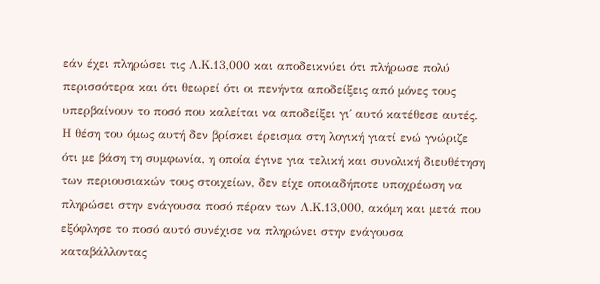εάν έχει πληρώσει τις Λ.Κ.13,000 και αποδεικνύει ότι πλήρωσε πολύ περισσότερα και ότι θεωρεί ότι οι πενήντα αποδείξεις από μόνες τους υπερβαίνουν το ποσό που καλείται να αποδείξει γι΄ αυτό κατέθεσε αυτές. Η θέση του όμως αυτή δεν βρίσκει έρεισμα στη λογική γιατί ενώ γνώριζε ότι με βάση τη συμφωνία, η οποία έγινε για τελική και συνολική διευθέτηση των περιουσιακών τους στοιχείων, δεν είχε οποιαδήποτε υποχρέωση να πληρώσει στην ενάγουσα ποσό πέραν των Λ.Κ.13,000, ακόμη και μετά που εξόφλησε το ποσό αυτό συνέχισε να πληρώνει στην ενάγουσα καταβάλλοντας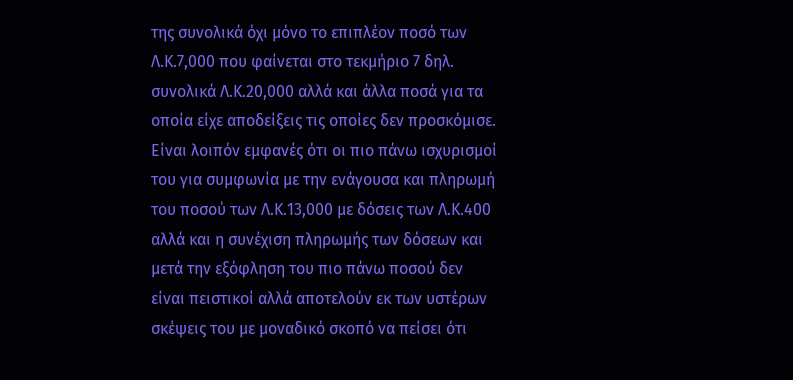της συνολικά όχι μόνο το επιπλέον ποσό των Λ.Κ.7,000 που φαίνεται στο τεκμήριο 7 δηλ. συνολικά Λ.Κ.20,000 αλλά και άλλα ποσά για τα οποία είχε αποδείξεις τις οποίες δεν προσκόμισε. Είναι λοιπόν εμφανές ότι οι πιο πάνω ισχυρισμοί του για συμφωνία με την ενάγουσα και πληρωμή του ποσού των Λ.Κ.13,000 με δόσεις των Λ.Κ.400 αλλά και η συνέχιση πληρωμής των δόσεων και μετά την εξόφληση του πιο πάνω ποσού δεν είναι πειστικοί αλλά αποτελούν εκ των υστέρων σκέψεις του με μοναδικό σκοπό να πείσει ότι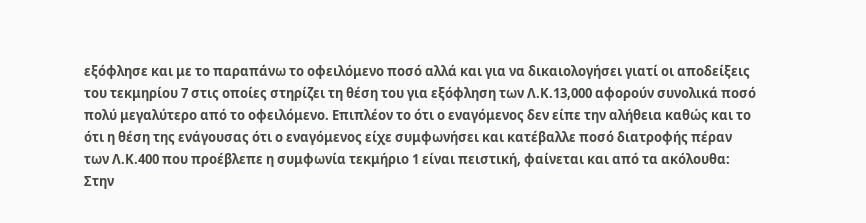εξόφλησε και με το παραπάνω το οφειλόμενο ποσό αλλά και για να δικαιολογήσει γιατί οι αποδείξεις του τεκμηρίου 7 στις οποίες στηρίζει τη θέση του για εξόφληση των Λ.Κ.13,000 αφορούν συνολικά ποσό πολύ μεγαλύτερο από το οφειλόμενο. Επιπλέον το ότι ο εναγόμενος δεν είπε την αλήθεια καθώς και το ότι η θέση της ενάγουσας ότι ο εναγόμενος είχε συμφωνήσει και κατέβαλλε ποσό διατροφής πέραν των Λ.Κ.400 που προέβλεπε η συμφωνία τεκμήριο 1 είναι πειστική, φαίνεται και από τα ακόλουθα: Στην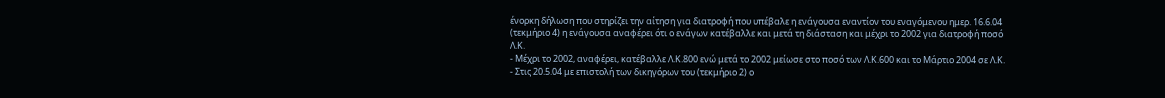ένορκη δήλωση που στηρίζει την αίτηση για διατροφή που υπέβαλε η ενάγουσα εναντίον του εναγόμενου ημερ. 16.6.04 (τεκμήριο 4) η ενάγουσα αναφέρει ότι ο ενάγων κατέβαλλε και μετά τη διάσταση και μέχρι το 2002 για διατροφή ποσό Λ.Κ.
- Μέχρι το 2002, αναφέρει, κατέβαλλε Λ.Κ.800 ενώ μετά το 2002 μείωσε στο ποσό των Λ.Κ.600 και το Μάρτιο 2004 σε Λ.Κ.
- Στις 20.5.04 με επιστολή των δικηγόρων του (τεκμήριο 2) ο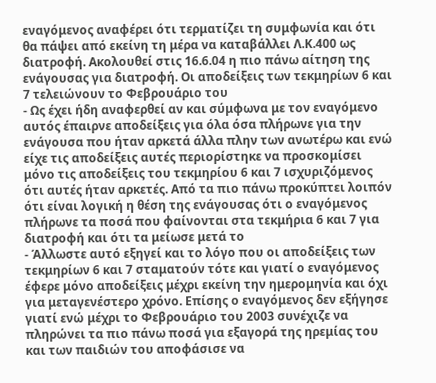εναγόμενος αναφέρει ότι τερματίζει τη συμφωνία και ότι θα πάψει από εκείνη τη μέρα να καταβάλλει Λ.Κ.400 ως διατροφή. Ακολουθεί στις 16.6.04 η πιο πάνω αίτηση της ενάγουσας για διατροφή. Οι αποδείξεις των τεκμηρίων 6 και 7 τελειώνουν το Φεβρουάριο του
- Ως έχει ήδη αναφερθεί αν και σύμφωνα με τον εναγόμενο αυτός έπαιρνε αποδείξεις για όλα όσα πλήρωνε για την ενάγουσα που ήταν αρκετά άλλα πλην των ανωτέρω και ενώ είχε τις αποδείξεις αυτές περιορίστηκε να προσκομίσει μόνο τις αποδείξεις του τεκμηρίου 6 και 7 ισχυριζόμενος ότι αυτές ήταν αρκετές. Από τα πιο πάνω προκύπτει λοιπόν ότι είναι λογική η θέση της ενάγουσας ότι ο εναγόμενος πλήρωνε τα ποσά που φαίνονται στα τεκμήρια 6 και 7 για διατροφή και ότι τα μείωσε μετά το
- Άλλωστε αυτό εξηγεί και το λόγο που οι αποδείξεις των τεκμηρίων 6 και 7 σταματούν τότε και γιατί ο εναγόμενος έφερε μόνο αποδείξεις μέχρι εκείνη την ημερομηνία και όχι για μεταγενέστερο χρόνο. Επίσης ο εναγόμενος δεν εξήγησε γιατί ενώ μέχρι το Φεβρουάριο του 2003 συνέχιζε να πληρώνει τα πιο πάνω ποσά για εξαγορά της ηρεμίας του και των παιδιών του αποφάσισε να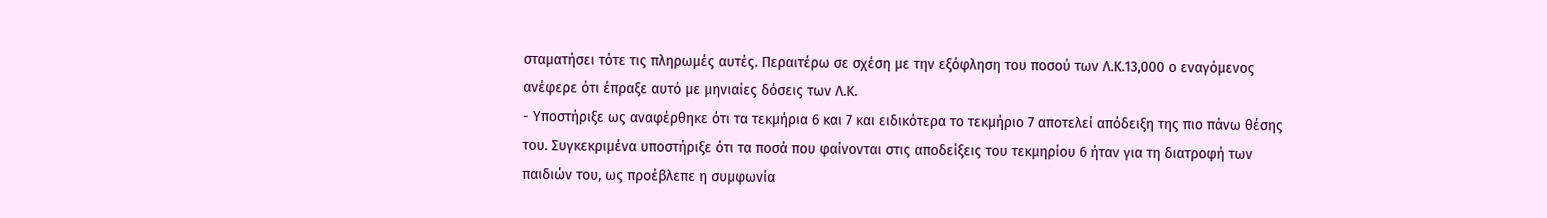σταματήσει τότε τις πληρωμές αυτές. Περαιτέρω σε σχέση με την εξόφληση του ποσού των Λ.Κ.13,000 ο εναγόμενος ανέφερε ότι έπραξε αυτό με μηνιαίες δόσεις των Λ.Κ.
- Υποστήριξε ως αναφέρθηκε ότι τα τεκμήρια 6 και 7 και ειδικότερα το τεκμήριο 7 αποτελεί απόδειξη της πιο πάνω θέσης του. Συγκεκριμένα υποστήριξε ότι τα ποσά που φαίνονται στις αποδείξεις του τεκμηρίου 6 ήταν για τη διατροφή των παιδιών του, ως προέβλεπε η συμφωνία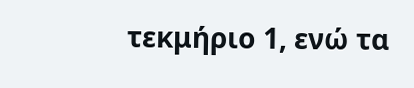τεκμήριο 1, ενώ τα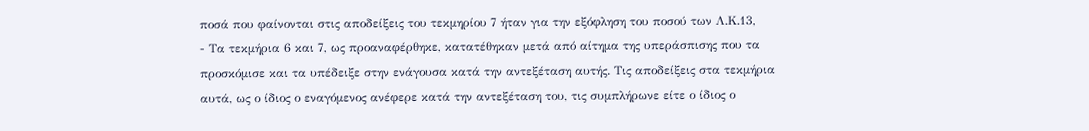ποσά που φαίνονται στις αποδείξεις του τεκμηρίου 7 ήταν για την εξόφληση του ποσού των Λ.Κ.13,
- Τα τεκμήρια 6 και 7, ως προαναφέρθηκε, κατατέθηκαν μετά από αίτημα της υπεράσπισης που τα προσκόμισε και τα υπέδειξε στην ενάγουσα κατά την αντεξέταση αυτής. Τις αποδείξεις στα τεκμήρια αυτά, ως ο ίδιος ο εναγόμενος ανέφερε κατά την αντεξέταση του, τις συμπλήρωνε είτε ο ίδιος ο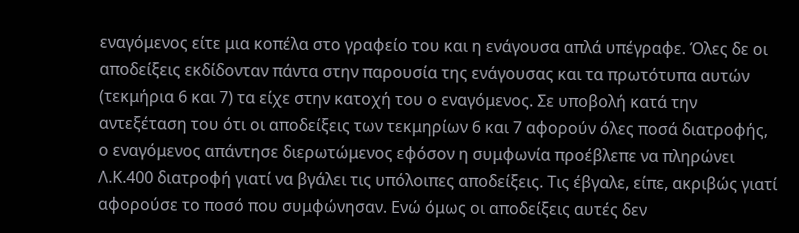εναγόμενος είτε μια κοπέλα στο γραφείο του και η ενάγουσα απλά υπέγραφε. Όλες δε οι αποδείξεις εκδίδονταν πάντα στην παρουσία της ενάγουσας και τα πρωτότυπα αυτών (τεκμήρια 6 και 7) τα είχε στην κατοχή του ο εναγόμενος. Σε υποβολή κατά την αντεξέταση του ότι οι αποδείξεις των τεκμηρίων 6 και 7 αφορούν όλες ποσά διατροφής, ο εναγόμενος απάντησε διερωτώμενος εφόσον η συμφωνία προέβλεπε να πληρώνει Λ.Κ.400 διατροφή γιατί να βγάλει τις υπόλοιπες αποδείξεις. Τις έβγαλε, είπε, ακριβώς γιατί αφορούσε το ποσό που συμφώνησαν. Ενώ όμως οι αποδείξεις αυτές δεν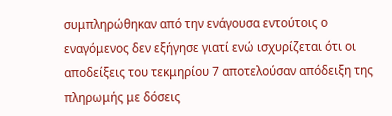συμπληρώθηκαν από την ενάγουσα εντούτοις ο εναγόμενος δεν εξήγησε γιατί ενώ ισχυρίζεται ότι οι αποδείξεις του τεκμηρίου 7 αποτελούσαν απόδειξη της πληρωμής με δόσεις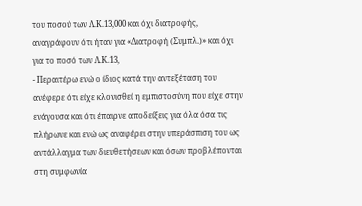του ποσού των Λ.Κ.13,000 και όχι διατροφής, αναγράφουν ότι ήταν για «Διατροφή (Συμπλ.)» και όχι για το ποσό των Λ.Κ.13,
- Περαιτέρω ενώ ο ίδιος κατά την αντεξέταση του ανέφερε ότι είχε κλονισθεί η εμπιστοσύνη που είχε στην ενάγουσα και ότι έπαιρνε αποδείξεις για όλα όσα τις πλήρωνε και ενώ ως αναφέρει στην υπεράσπιση του ως αντάλλαγμα των διευθετήσεων και όσων προβλέπονται στη συμφωνία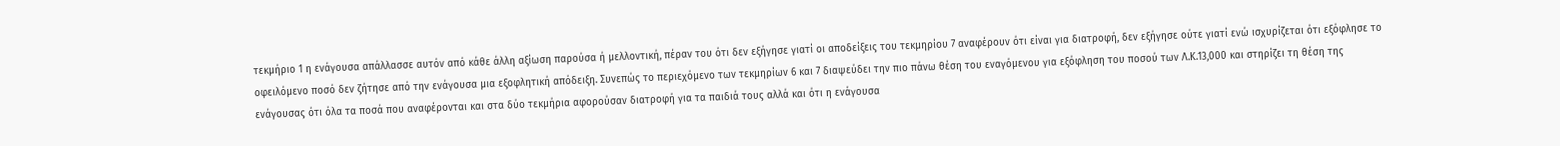τεκμήριο 1 η ενάγουσα απάλλασσε αυτόν από κάθε άλλη αξίωση παρούσα ή μελλοντική, πέραν του ότι δεν εξήγησε γιατί οι αποδείξεις του τεκμηρίου 7 αναφέρουν ότι είναι για διατροφή, δεν εξήγησε ούτε γιατί ενώ ισχυρίζεται ότι εξόφλησε το οφειλόμενο ποσό δεν ζήτησε από την ενάγουσα μια εξοφλητική απόδειξη. Συνεπώς το περιεχόμενο των τεκμηρίων 6 και 7 διαψεύδει την πιο πάνω θέση του εναγόμενου για εξόφληση του ποσού των Λ.Κ.13,000 και στηρίζει τη θέση της ενάγουσας ότι όλα τα ποσά που αναφέρονται και στα δύο τεκμήρια αφορούσαν διατροφή για τα παιδιά τους αλλά και ότι η ενάγουσα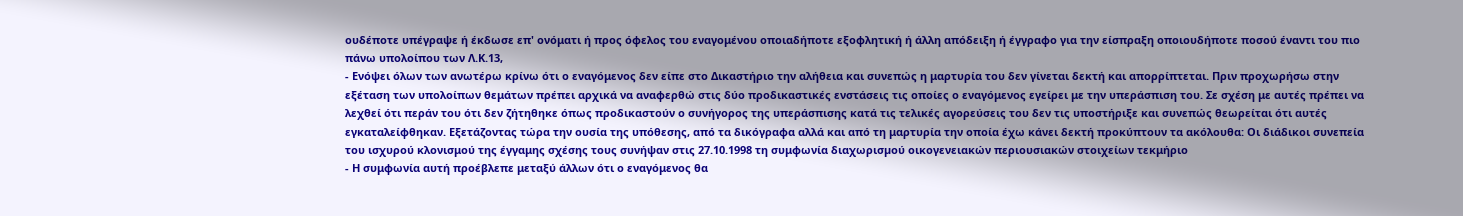ουδέποτε υπέγραψε ή έκδωσε επ' ονόματι ή προς όφελος του εναγομένου οποιαδήποτε εξοφλητική ή άλλη απόδειξη ή έγγραφο για την είσπραξη οποιουδήποτε ποσού έναντι του πιο πάνω υπολοίπου των Λ.Κ.13,
- Ενόψει όλων των ανωτέρω κρίνω ότι ο εναγόμενος δεν είπε στο Δικαστήριο την αλήθεια και συνεπώς η μαρτυρία του δεν γίνεται δεκτή και απορρίπτεται. Πριν προχωρήσω στην εξέταση των υπολοίπων θεμάτων πρέπει αρχικά να αναφερθώ στις δύο προδικαστικές ενστάσεις τις οποίες ο εναγόμενος εγείρει με την υπεράσπιση του. Σε σχέση με αυτές πρέπει να λεχθεί ότι περάν του ότι δεν ζήτηθηκε όπως προδικαστούν ο συνήγορος της υπεράσπισης κατά τις τελικές αγορεύσεις του δεν τις υποστήριξε και συνεπώς θεωρείται ότι αυτές εγκαταλείφθηκαν. Εξετάζοντας τώρα την ουσία της υπόθεσης, από τα δικόγραφα αλλά και από τη μαρτυρία την οποία έχω κάνει δεκτή προκύπτουν τα ακόλουθα: Οι διάδικοι συνεπεία του ισχυρού κλονισμού της έγγαμης σχέσης τους συνήψαν στις 27.10.1998 τη συμφωνία διαχωρισµού οικογενειακών περιουσιακών στοιχείων τεκμήριο
- Η συμφωνία αυτή προέβλεπε μεταξύ άλλων ότι ο εναγόμενος θα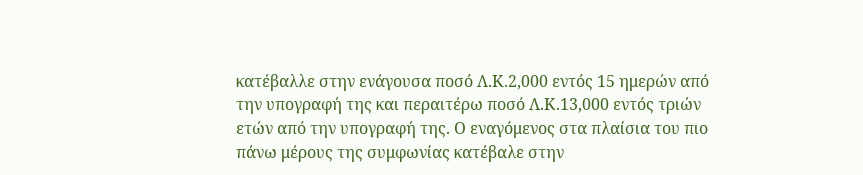κατέβαλλε στην ενάγουσα ποσό Λ.Κ.2,000 εντός 15 ημερών από την υπογραφή της και περαιτέρω ποσό Λ.Κ.13,000 εντός τριών ετών από την υπογραφή της. Ο εναγόμενος στα πλαίσια του πιο πάνω μέρους της συμφωνίας κατέβαλε στην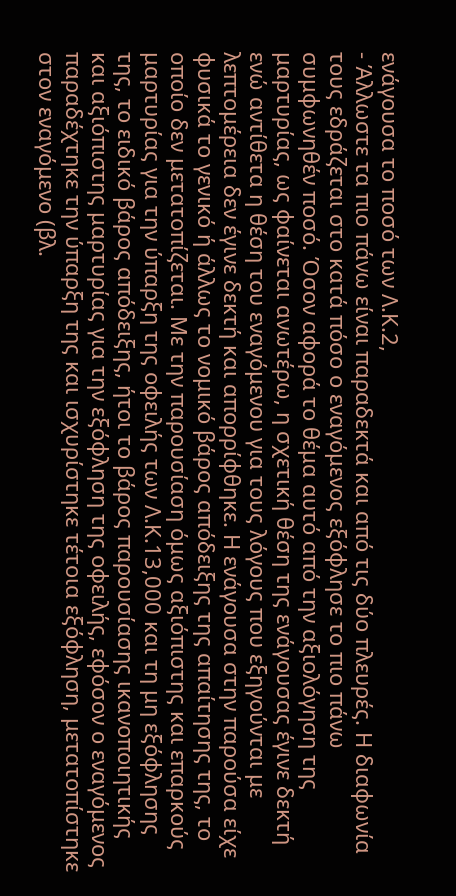ενάγουσα το ποσό των Λ.Κ.2,
- Άλλωστε τα πιο πάνω είναι παραδεκτά και από τις δύο πλευρές. Η διαφωνία τους εδράζεται στο κατά πόσο ο εναγόμενος εξόφλησε το πιο πάνω συμφωνηθέν ποσό. Όσον αφορά το θέμα αυτό από την αξιολόγηση της μαρτυρίας, ως φαίνεται ανωτέρω, η σχετική θέση της ενάγουσας έγινε δεκτή ενώ αντίθετα η θέση του εναγόμενου για τους λόγους που εξηγούνται με λεπτομέρεια δεν έγινε δεκτή και απορρίφθηκε. Η ενάγουσα στην παρούσα είχε φυσικά το γενικό ή άλλως το νομικό βάρος απόδειξης της απαίτησης της, το οποίο δεν μετατοπίζεται. Με την παρουσίαση όμως αξιόπιστης και επαρκούς μαρτυρίας για την ύπαρξη της οφειλής των Λ.Κ.13,000 και τη μη εξόφλησης της, το ειδικό βάρος απόδειξης, ήτοι το βάρος παρουσίασης ικανοποιητικής και αξιόπιστης μαρτυρίας για την εξόφληση της οφειλής, εφόσον ο εναγόμενος παραδέχτηκε την ύπαρξη της και ισχυρίστηκε τέτοια εξόφληση, μετατοπίστηκε στον εναγόμενο (βλ.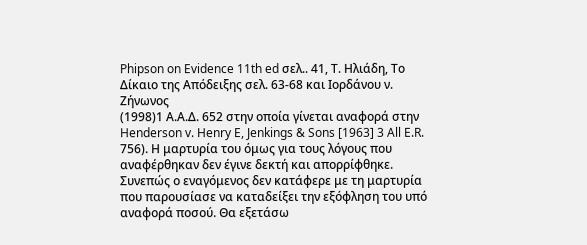Phipson on Evidence 11th ed σελ.. 41, Τ. Ηλιάδη, Το Δίκαιο της Απόδειξης σελ. 63-68 και Ιορδάνου ν. Ζήνωνος
(1998)1 Α.Α.Δ. 652 στην οποία γίνεται αναφορά στην Henderson v. Henry E, Jenkings & Sons [1963] 3 All E.R. 756). Η μαρτυρία του όμως για τους λόγους που αναφέρθηκαν δεν έγινε δεκτή και απορρίφθηκε. Συνεπώς ο εναγόμενος δεν κατάφερε με τη μαρτυρία που παρουσίασε να καταδείξει την εξόφληση του υπό αναφορά ποσού. Θα εξετάσω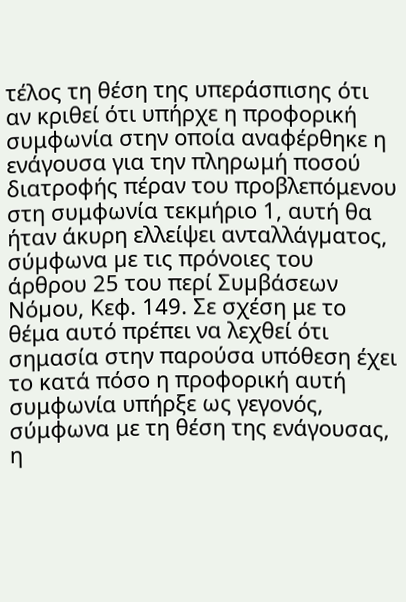τέλος τη θέση της υπεράσπισης ότι αν κριθεί ότι υπήρχε η προφορική συμφωνία στην οποία αναφέρθηκε η ενάγουσα για την πληρωμή ποσού διατροφής πέραν του προβλεπόμενου στη συμφωνία τεκμήριο 1, αυτή θα ήταν άκυρη ελλείψει ανταλλάγµατος, σύµφωνα µε τις πρόνοιες του άρθρου 25 του περί Συµβάσεων Νόµου, Κεφ. 149. Σε σχέση με το θέμα αυτό πρέπει να λεχθεί ότι σημασία στην παρούσα υπόθεση έχει το κατά πόσο η προφορική αυτή συμφωνία υπήρξε ως γεγονός, σύμφωνα με τη θέση της ενάγουσας, η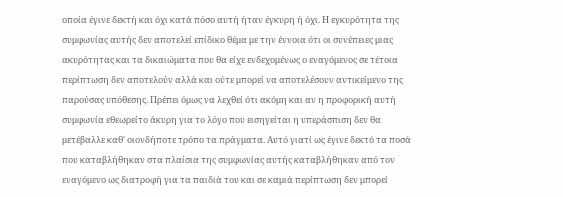οποία έγινε δεκτή και όχι κατά πόσο αυτή ήταν έγκυρη ή όχι. Η εγκυρότητα της συμφωνίας αυτής δεν αποτελεί επίδικο θέμα με την έννοια ότι οι συνέπειες μιας ακυρότητας και τα δικαιώματα που θα είχε ενδεχομένως ο εναγόμενος σε τέτοια περίπτωση δεν αποτελούν αλλά και ούτε μπορεί να αποτελέσουν αντικείμενο της παρούσας υπόθεσης. Πρέπει όμως να λεχθεί ότι ακόμη και αν η προφορική αυτή συμφωνία εθεωρείτο άκυρη για το λόγο που εισηγείται η υπεράσπιση δεν θα μετέβαλλε καθ' οιονδήποτε τρόπο τα πράγματα. Αυτό γιατί ως έγινε δεκτό τα ποσά που καταβλήθηκαν στα πλαίσια της συμφωνίας αυτής καταβλήθηκαν από τον εναγόμενο ως διατροφή για τα παιδιά του και σε καμιά περίπτωση δεν μπορεί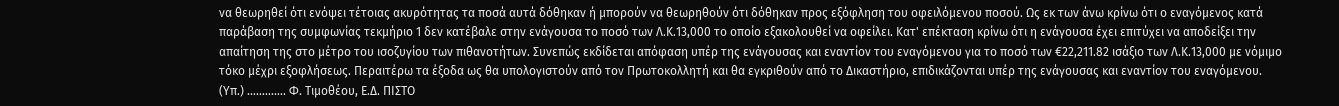να θεωρηθεί ότι ενόψει τέτοιας ακυρότητας τα ποσά αυτά δόθηκαν ή μπορούν να θεωρηθούν ότι δόθηκαν προς εξόφληση του οφειλόμενου ποσού. Ως εκ των άνω κρίνω ότι ο εναγόμενος κατά παράβαση της συμφωνίας τεκμήριο 1 δεν κατέβαλε στην ενάγουσα το ποσό των Λ.Κ.13,000 το οποίο εξακολουθεί να οφείλει. Κατ' επέκταση κρίνω ότι η ενάγουσα έχει επιτύχει να αποδείξει την απαίτηση της στο μέτρο του ισοζυγίου των πιθανοτήτων. Συνεπώς εκδίδεται απόφαση υπέρ της ενάγουσας και εναντίον του εναγόμενου για το ποσό των €22,211.82 ισάξιο των Λ.Κ.13,000 με νόμιμο τόκο μέχρι εξοφλήσεως. Περαιτέρω τα έξοδα ως θα υπολογιστούν από τον Πρωτοκολλητή και θα εγκριθούν από το Δικαστήριο, επιδικάζονται υπέρ της ενάγουσας και εναντίον του εναγόμενου. (Υπ.) ............. Φ. Τιμοθέου, Ε.Δ. ΠΙΣΤΟ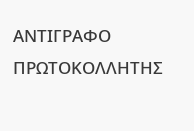ΑΝΤΙΓΡΑΦΟ ΠΡΩΤΟΚΟΛΛΗΤΗΣ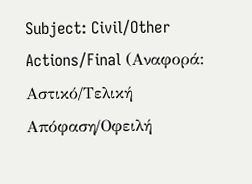Subject: Civil/Other Actions/Final (Αναφορά: Αστικό/Τελική Απόφαση/Οφειλή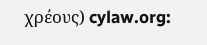χρέους) cylaw.org: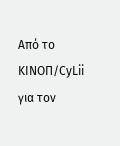Από το ΚΙΝOΠ/CyLii για τον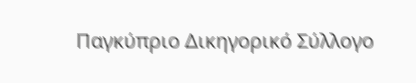Παγκύπριο Δικηγορικό Σύλλογο